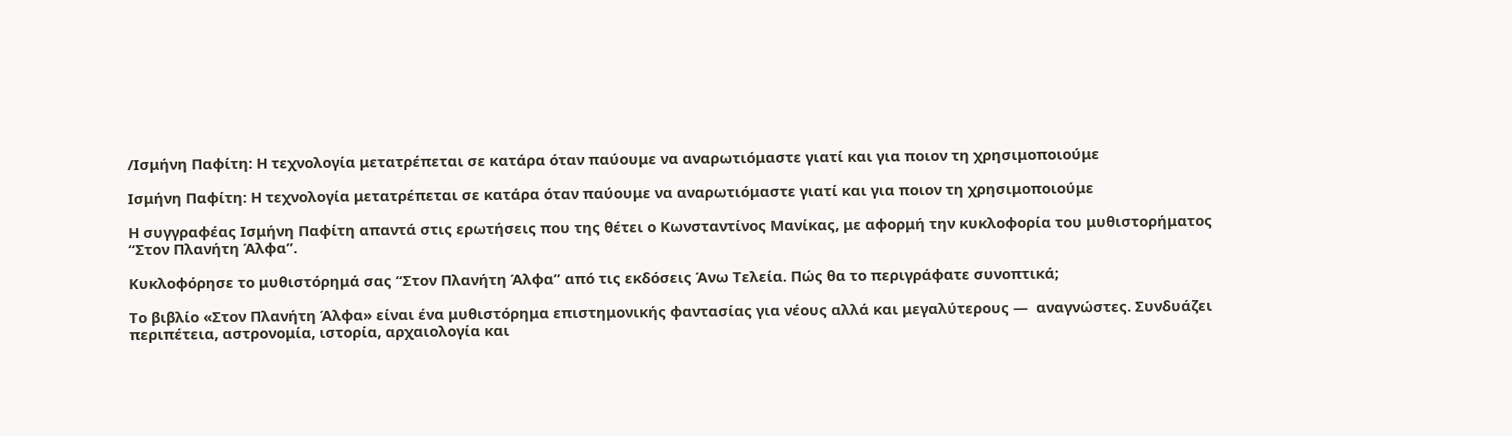/Ισμήνη Παφίτη: Η τεχνολογία μετατρέπεται σε κατάρα όταν παύουμε να αναρωτιόμαστε γιατί και για ποιον τη χρησιμοποιούμε

Ισμήνη Παφίτη: Η τεχνολογία μετατρέπεται σε κατάρα όταν παύουμε να αναρωτιόμαστε γιατί και για ποιον τη χρησιμοποιούμε

Η συγγραφέας Ισμήνη Παφίτη απαντά στις ερωτήσεις που της θέτει ο Κωνσταντίνος Μανίκας, με αφορμή την κυκλοφορία του μυθιστορήματος “Στον Πλανήτη Άλφα”.

Κυκλοφόρησε το μυθιστόρημά σας “Στον Πλανήτη Άλφα” από τις εκδόσεις Άνω Τελεία. Πώς θα το περιγράφατε συνοπτικά;

Το βιβλίο «Στον Πλανήτη Άλφα» είναι ένα μυθιστόρημα επιστημονικής φαντασίας για νέους αλλά και μεγαλύτερους —  αναγνώστες. Συνδυάζει περιπέτεια, αστρονομία, ιστορία, αρχαιολογία και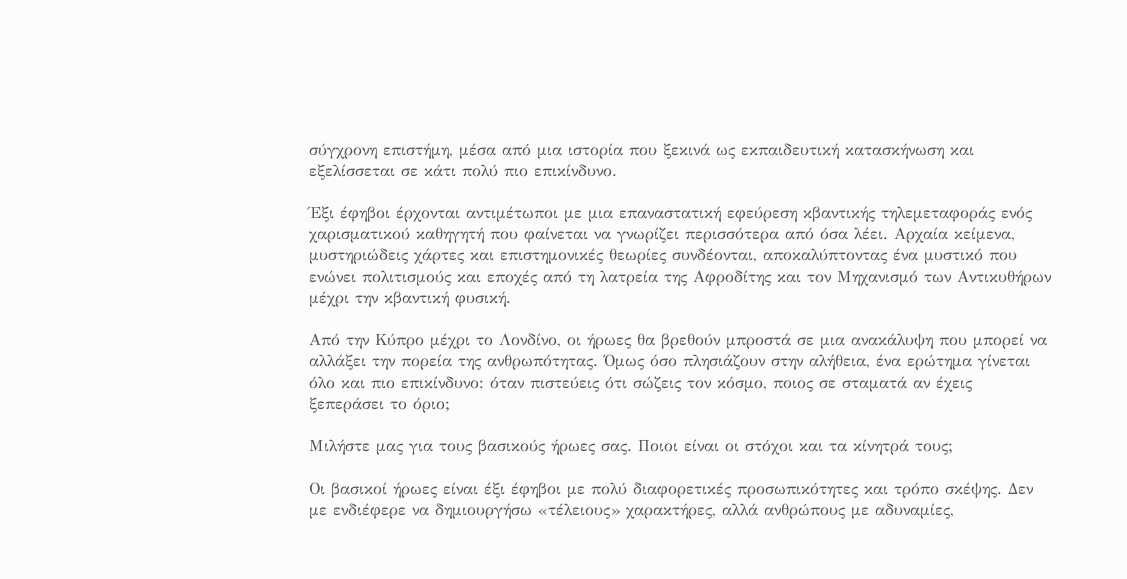σύγχρονη επιστήμη, μέσα από μια ιστορία που ξεκινά ως εκπαιδευτική κατασκήνωση και εξελίσσεται σε κάτι πολύ πιο επικίνδυνο.

Έξι έφηβοι έρχονται αντιμέτωποι με μια επαναστατική εφεύρεση κβαντικής τηλεμεταφοράς ενός χαρισματικού καθηγητή που φαίνεται να γνωρίζει περισσότερα από όσα λέει. Αρχαία κείμενα, μυστηριώδεις χάρτες και επιστημονικές θεωρίες συνδέονται, αποκαλύπτοντας ένα μυστικό που ενώνει πολιτισμούς και εποχές από τη λατρεία της Αφροδίτης και τον Μηχανισμό των Αντικυθήρων μέχρι την κβαντική φυσική.

Από την Κύπρο μέχρι το Λονδίνο, οι ήρωες θα βρεθούν μπροστά σε μια ανακάλυψη που μπορεί να αλλάξει την πορεία της ανθρωπότητας. Όμως όσο πλησιάζουν στην αλήθεια, ένα ερώτημα γίνεται όλο και πιο επικίνδυνο: όταν πιστεύεις ότι σώζεις τον κόσμο, ποιος σε σταματά αν έχεις ξεπεράσει το όριο;

Μιλήστε μας για τους βασικούς ήρωες σας. Ποιοι είναι οι στόχοι και τα κίνητρά τους;

Οι βασικοί ήρωες είναι έξι έφηβοι με πολύ διαφορετικές προσωπικότητες και τρόπο σκέψης. Δεν με ενδιέφερε να δημιουργήσω «τέλειους» χαρακτήρες, αλλά ανθρώπους με αδυναμίες,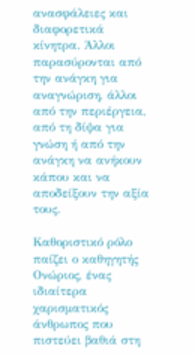ανασφάλειες και διαφορετικά κίνητρα. Άλλοι παρασύρονται από την ανάγκη για αναγνώριση, άλλοι από την περιέργεια, από τη δίψα για γνώση ή από την ανάγκη να ανήκουν κάπου και να αποδείξουν την αξία τους.

Καθοριστικό ρόλο παίζει ο καθηγητής Ονώριος, ένας ιδιαίτερα χαρισματικός άνθρωπος που πιστεύει βαθιά στη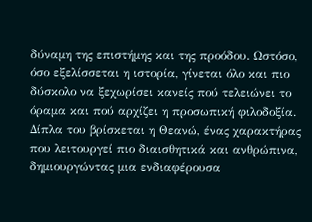δύναμη της επιστήμης και της προόδου. Ωστόσο, όσο εξελίσσεται η ιστορία, γίνεται όλο και πιο δύσκολο να ξεχωρίσει κανείς πού τελειώνει το όραμα και πού αρχίζει η προσωπική φιλοδοξία. Δίπλα του βρίσκεται η Θεανώ, ένας χαρακτήρας που λειτουργεί πιο διαισθητικά και ανθρώπινα, δημιουργώντας μια ενδιαφέρουσα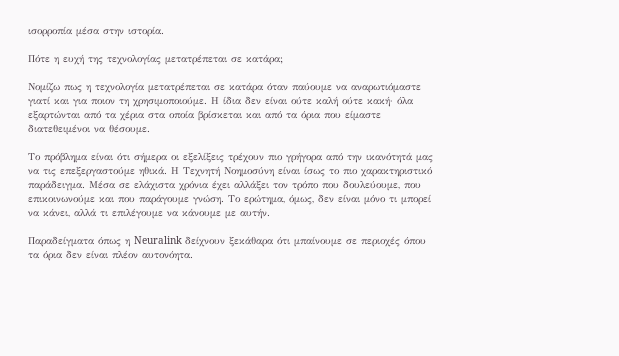ισορροπία μέσα στην ιστορία.

Πότε η ευχή της τεχνολογίας μετατρέπεται σε κατάρα;

Νομίζω πως η τεχνολογία μετατρέπεται σε κατάρα όταν παύουμε να αναρωτιόμαστε γιατί και για ποιον τη χρησιμοποιούμε. Η ίδια δεν είναι ούτε καλή ούτε κακή· όλα εξαρτώνται από τα χέρια στα οποία βρίσκεται και από τα όρια που είμαστε διατεθειμένοι να θέσουμε.

Το πρόβλημα είναι ότι σήμερα οι εξελίξεις τρέχουν πιο γρήγορα από την ικανότητά μας να τις επεξεργαστούμε ηθικά. Η Τεχνητή Νοημοσύνη είναι ίσως το πιο χαρακτηριστικό παράδειγμα. Μέσα σε ελάχιστα χρόνια έχει αλλάξει τον τρόπο που δουλεύουμε, που επικοινωνούμε και που παράγουμε γνώση. Το ερώτημα, όμως, δεν είναι μόνο τι μπορεί να κάνει, αλλά τι επιλέγουμε να κάνουμε με αυτήν.

Παραδείγματα όπως η Neuralink δείχνουν ξεκάθαρα ότι μπαίνουμε σε περιοχές όπου τα όρια δεν είναι πλέον αυτονόητα.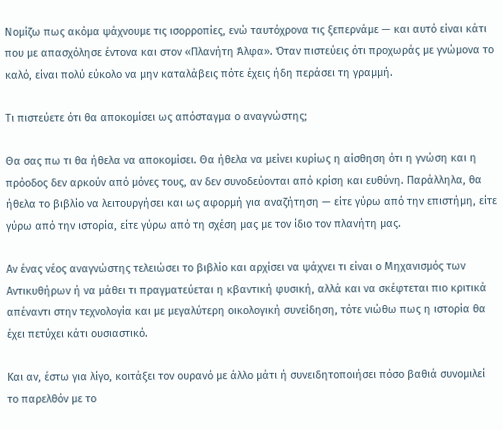Νομίζω πως ακόμα ψάχνουμε τις ισορροπίες, ενώ ταυτόχρονα τις ξεπερνάμε — και αυτό είναι κάτι που με απασχόλησε έντονα και στον «Πλανήτη Άλφα». Όταν πιστεύεις ότι προχωράς με γνώμονα το καλό, είναι πολύ εύκολο να μην καταλάβεις πότε έχεις ήδη περάσει τη γραμμή.

Τι πιστεύετε ότι θα αποκομίσει ως απόσταγμα ο αναγνώστης;

Θα σας πω τι θα ήθελα να αποκομίσει. Θα ήθελα να μείνει κυρίως η αίσθηση ότι η γνώση και η πρόοδος δεν αρκούν από μόνες τους, αν δεν συνοδεύονται από κρίση και ευθύνη. Παράλληλα, θα ήθελα το βιβλίο να λειτουργήσει και ως αφορμή για αναζήτηση — είτε γύρω από την επιστήμη, είτε γύρω από την ιστορία, είτε γύρω από τη σχέση μας με τον ίδιο τον πλανήτη μας.

Αν ένας νέος αναγνώστης τελειώσει το βιβλίο και αρχίσει να ψάχνει τι είναι ο Μηχανισμός των Αντικυθήρων ή να μάθει τι πραγματεύεται η κβαντική φυσική, αλλά και να σκέφτεται πιο κριτικά απέναντι στην τεχνολογία και με μεγαλύτερη οικολογική συνείδηση, τότε νιώθω πως η ιστορία θα έχει πετύχει κάτι ουσιαστικό.

Και αν, έστω για λίγο, κοιτάξει τον ουρανό με άλλο μάτι ή συνειδητοποιήσει πόσο βαθιά συνομιλεί το παρελθόν με το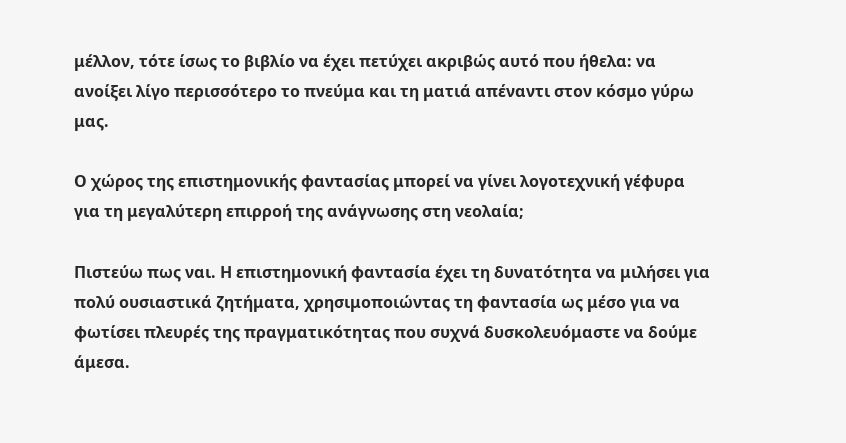μέλλον, τότε ίσως το βιβλίο να έχει πετύχει ακριβώς αυτό που ήθελα: να ανοίξει λίγο περισσότερο το πνεύμα και τη ματιά απέναντι στον κόσμο γύρω μας.

Ο χώρος της επιστημονικής φαντασίας μπορεί να γίνει λογοτεχνική γέφυρα για τη μεγαλύτερη επιρροή της ανάγνωσης στη νεολαία;

Πιστεύω πως ναι. Η επιστημονική φαντασία έχει τη δυνατότητα να μιλήσει για πολύ ουσιαστικά ζητήματα, χρησιμοποιώντας τη φαντασία ως μέσο για να φωτίσει πλευρές της πραγματικότητας που συχνά δυσκολευόμαστε να δούμε άμεσα.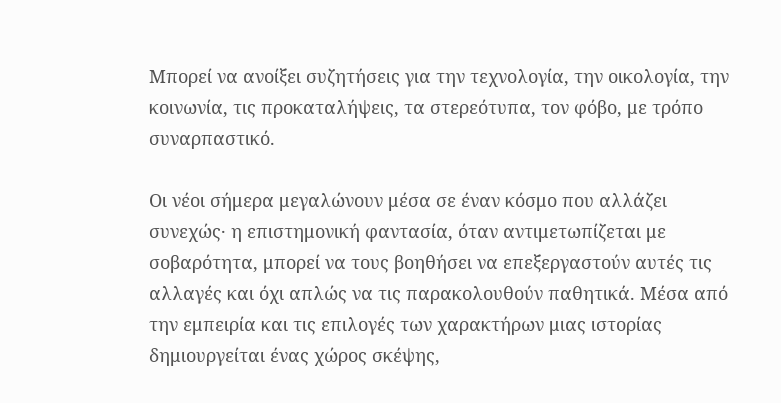Μπορεί να ανοίξει συζητήσεις για την τεχνολογία, την οικολογία, την κοινωνία, τις προκαταλήψεις, τα στερεότυπα, τον φόβο, με τρόπο συναρπαστικό.

Οι νέοι σήμερα μεγαλώνουν μέσα σε έναν κόσμο που αλλάζει συνεχώς· η επιστημονική φαντασία, όταν αντιμετωπίζεται με σοβαρότητα, μπορεί να τους βοηθήσει να επεξεργαστούν αυτές τις αλλαγές και όχι απλώς να τις παρακολουθούν παθητικά. Μέσα από την εμπειρία και τις επιλογές των χαρακτήρων μιας ιστορίας δημιουργείται ένας χώρος σκέψης,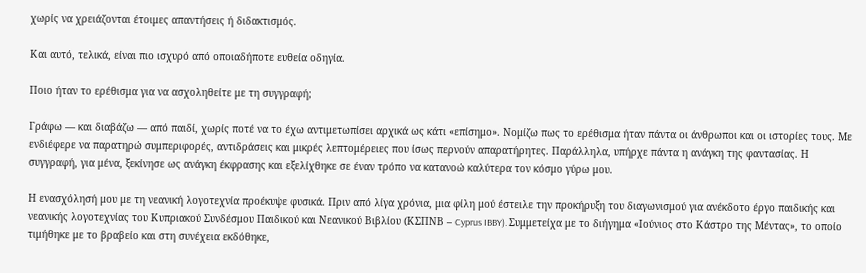χωρίς να χρειάζονται έτοιμες απαντήσεις ή διδακτισμός.

Και αυτό, τελικά, είναι πιο ισχυρό από οποιαδήποτε ευθεία οδηγία.

Ποιο ήταν το ερέθισμα για να ασχοληθείτε με τη συγγραφή;

Γράφω — και διαβάζω — από παιδί, χωρίς ποτέ να το έχω αντιμετωπίσει αρχικά ως κάτι «επίσημο». Νομίζω πως το ερέθισμα ήταν πάντα οι άνθρωποι και οι ιστορίες τους. Με ενδιέφερε να παρατηρώ συμπεριφορές, αντιδράσεις και μικρές λεπτομέρειες που ίσως περνούν απαρατήρητες. Παράλληλα, υπήρχε πάντα η ανάγκη της φαντασίας. Η συγγραφή, για μένα, ξεκίνησε ως ανάγκη έκφρασης και εξελίχθηκε σε έναν τρόπο να κατανοώ καλύτερα τον κόσμο γύρω μου.

Η ενασχόλησή μου με τη νεανική λογοτεχνία προέκυψε φυσικά. Πριν από λίγα χρόνια, μια φίλη μού έστειλε την προκήρυξη του διαγωνισμού για ανέκδοτο έργο παιδικής και νεανικής λογοτεχνίας του Κυπριακού Συνδέσμου Παιδικού και Νεανικού Βιβλίου (ΚΣΠΝΒ – Cyprus IBBY). Συμμετείχα με το διήγημα «Ιούνιος στο Κάστρο της Μέντας», το οποίο τιμήθηκε με το βραβείο και στη συνέχεια εκδόθηκε,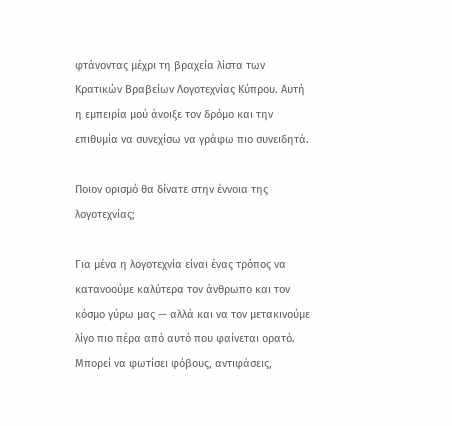φτάνοντας μέχρι τη βραχεία λίστα των Κρατικών Βραβείων Λογοτεχνίας Κύπρου. Αυτή η εμπειρία μού άνοιξε τον δρόμο και την επιθυμία να συνεχίσω να γράφω πιο συνειδητά.

Ποιον ορισμό θα δίνατε στην έννοια της λογοτεχνίας;

Για μένα η λογοτεχνία είναι ένας τρόπος να κατανοούμε καλύτερα τον άνθρωπο και τον κόσμο γύρω μας — αλλά και να τον μετακινούμε λίγο πιο πέρα από αυτό που φαίνεται ορατό. Μπορεί να φωτίσει φόβους, αντιφάσεις,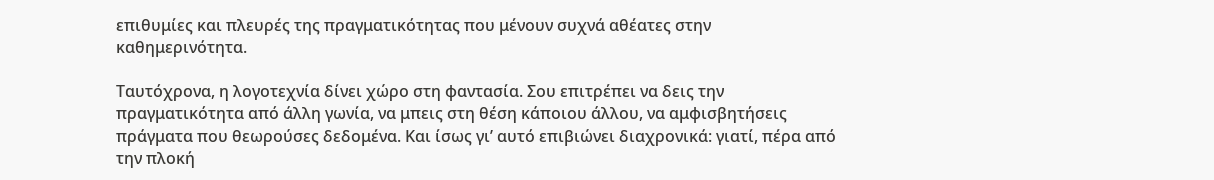επιθυμίες και πλευρές της πραγματικότητας που μένουν συχνά αθέατες στην καθημερινότητα.

Ταυτόχρονα, η λογοτεχνία δίνει χώρο στη φαντασία. Σου επιτρέπει να δεις την πραγματικότητα από άλλη γωνία, να μπεις στη θέση κάποιου άλλου, να αμφισβητήσεις πράγματα που θεωρούσες δεδομένα. Και ίσως γι’ αυτό επιβιώνει διαχρονικά: γιατί, πέρα από την πλοκή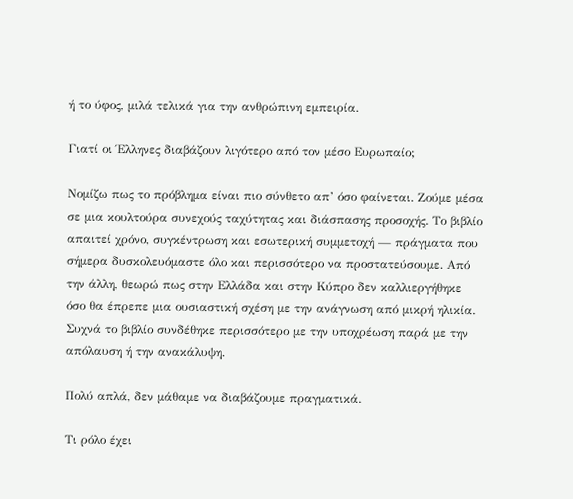ή το ύφος, μιλά τελικά για την ανθρώπινη εμπειρία.

Γιατί οι Έλληνες διαβάζουν λιγότερο από τον μέσο Ευρωπαίο;

Νομίζω πως το πρόβλημα είναι πιο σύνθετο απ’ όσο φαίνεται. Ζούμε μέσα σε μια κουλτούρα συνεχούς ταχύτητας και διάσπασης προσοχής. Το βιβλίο απαιτεί χρόνο, συγκέντρωση και εσωτερική συμμετοχή — πράγματα που σήμερα δυσκολευόμαστε όλο και περισσότερο να προστατεύσουμε. Από την άλλη, θεωρώ πως στην Ελλάδα και στην Κύπρο δεν καλλιεργήθηκε όσο θα έπρεπε μια ουσιαστική σχέση με την ανάγνωση από μικρή ηλικία. Συχνά το βιβλίο συνδέθηκε περισσότερο με την υποχρέωση παρά με την απόλαυση ή την ανακάλυψη.

Πολύ απλά, δεν μάθαμε να διαβάζουμε πραγματικά.

Τι ρόλο έχει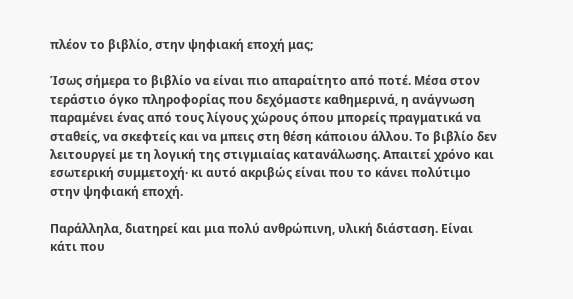πλέον το βιβλίο, στην ψηφιακή εποχή μας;

Ίσως σήμερα το βιβλίο να είναι πιο απαραίτητο από ποτέ. Μέσα στον τεράστιο όγκο πληροφορίας που δεχόμαστε καθημερινά, η ανάγνωση παραμένει ένας από τους λίγους χώρους όπου μπορείς πραγματικά να σταθείς, να σκεφτείς και να μπεις στη θέση κάποιου άλλου. Το βιβλίο δεν λειτουργεί με τη λογική της στιγμιαίας κατανάλωσης. Απαιτεί χρόνο και εσωτερική συμμετοχή· κι αυτό ακριβώς είναι που το κάνει πολύτιμο στην ψηφιακή εποχή.

Παράλληλα, διατηρεί και μια πολύ ανθρώπινη, υλική διάσταση. Είναι κάτι που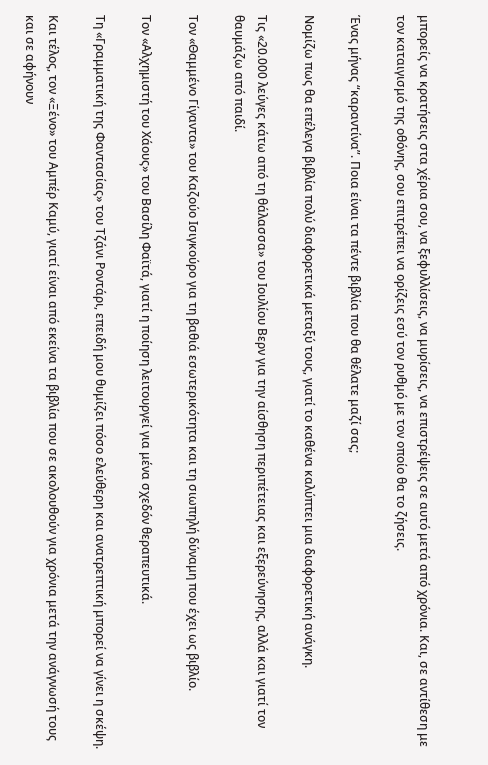μπορείς να κρατήσεις στα χέρια σου, να ξεφυλλίσεις, να μυρίσεις, να επιστρέψεις σε αυτό μετά από χρόνια. Και, σε αντίθεση με τον καταιγισμό της οθόνης, σου επιτρέπει να ορίζεις εσύ τον ρυθμό με τον οποίο θα το ζήσεις.

Ένας μήνας “καραντίνα”. Ποια είναι τα πέντε βιβλία που θα θέλατε μαζί σας;

Νομίζω πως θα επέλεγα βιβλία πολύ διαφορετικά μεταξύ τους, γιατί το καθένα καλύπτει μια διαφορετική ανάγκη.

Τις «20.000 λεύγες κάτω από τη θάλασσα» του Ιουλίου Βερν για την αίσθηση περιπέτειας και εξερεύνησης, αλλά και γιατί τον θαυμάζω από παιδί.

Τον «Θαμμένο Γίγαντα» του Καζούο Ισιγκούρο για τη βαθιά εσωτερικότητα και τη σιωπηλή δύναμη που έχει ως βιβλίο.

Τον «Αλχημιστή του Χάους» του Βασίλη Φαϊτά, γιατί η ποίηση λειτουργεί για μένα σχεδόν θεραπευτικά.

Τη «Γραμματική της Φαντασίας» του Τζάνι Ροντάρι, επειδή μου θυμίζει πόσο ελεύθερη και ανατρεπτική μπορεί να γίνει η σκέψη.

Και τέλος, τον «Ξένο» του Αμπέρ Καμύ, γιατί είναι από εκείνα τα βιβλία που σε ακολουθούν για χρόνια μετά την ανάγνωσή τους και σε αφήνουν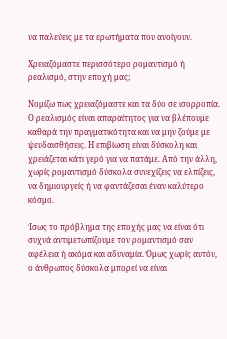να παλεύεις με τα ερωτήματα που ανοίγουν.

Χρειαζόμαστε περισσότερο ρομαντισμό ή ρεαλισμό, στην εποχή μας;

Νομίζω πως χρειαζόμαστε και τα δύο σε ισορροπία. Ο ρεαλισμός είναι απαραίτητος για να βλέπουμε καθαρά την πραγματικότητα και να μην ζούμε με ψευδαισθήσεις. Η επιβίωση είναι δύσκολη και χρειάζεται κάτι γερό για να πατάμε. Από την άλλη, χωρίς ρομαντισμό δύσκολα συνεχίζεις να ελπίζεις, να δημιουργείς ή να φαντάζεσαι έναν καλύτερο κόσμο.

Ίσως το πρόβλημα της εποχής μας να είναι ότι συχνά αντιμετωπίζουμε τον ρομαντισμό σαν αφέλεια ή ακόμα και αδυναμία. Όμως χωρίς αυτόν, ο άνθρωπος δύσκολα μπορεί να είναι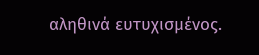αληθινά ευτυχισμένος.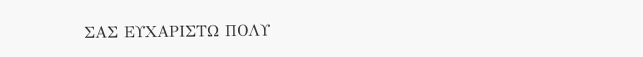ΣΑΣ ΕΥΧΑΡΙΣΤΩ ΠΟΛΥ